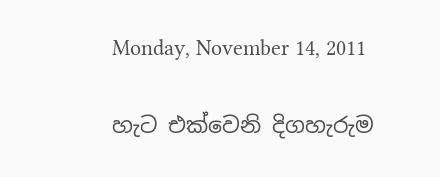Monday, November 14, 2011

හැට එක්වෙනි දිගහැරුම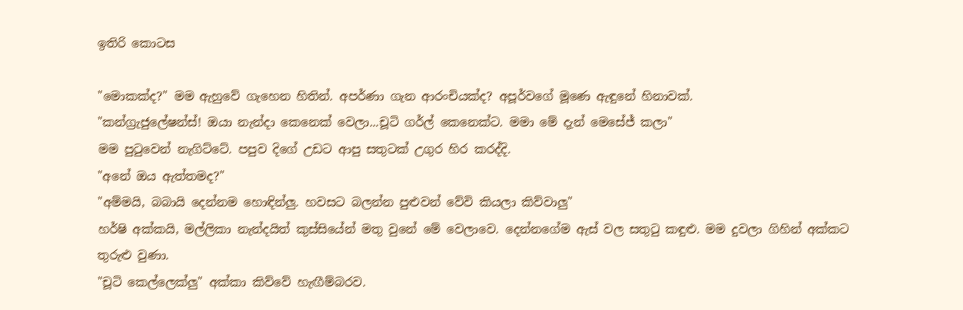ඉතිරි කොටස

"මොකක්ද?" මම ඇහුවේ ගැහෙන හිතින්. අපර්ණා ගැන ආරංචියක්ද? අපූර්වගේ මූණෙ ඇඳුනේ හිනාවක්.
"කන්ග්‍රැජුලේෂන්ස්! ඔයා නැන්දා කෙනෙක් වෙලා...චූටි ගර්ල් කෙනෙක්ට. මමා මේ දැන් මෙසේජ් කලා"
මම පුටුවෙන් නැගිට්ටේ. පපුව දිගේ උඩට ආපු සතුටක් උගුර හිර කරද්දි.
"අනේ ඔය ඇත්තමද?"
"අම්මයි, බබායි දෙන්නම හොඳින්ලු. හවසට බලන්න පුළුවන් වේවි කියලා කිව්වාලු"
හර්ෂි අක්කයි, මල්ලිකා නැන්දයිත් කුස්සියේන් මතු වුනේ මේ වෙලාවෙ. දෙන්නගේම ඇස් වල සතුටු කඳුළු. මම දුවලා ගිහින් අක්කට තුරුළු වුණා.
"චූටි කෙල්ලෙක්ලු" අක්කා කිව්වේ හැඟීම්බරව.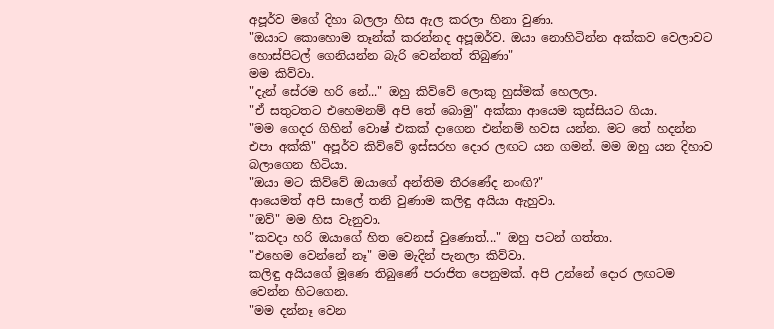අපූර්ව මගේ දිහා බලලා හිස ඇල කරලා හිනා වුණා.
"ඔයාට කොහොම තෑන්ක් කරන්නද අපූඔර්ව. ඔයා නොහිටින්න අක්කව වෙලාවට හොස්පිටල් ගෙනියන්න බැරි වෙන්නත් තිබුණා"
මම කිව්වා.
"දැන් සේරම හරි නේ..." ඔහු කිව්වේ ලොකු හුස්මක් හෙලලා.
"ඒ සතුටතට එහෙමනම් අපි තේ බොමු" අක්කා ආයෙම කුස්සියට ගියා.
"මම ගෙදර ගිහින් වොෂ් එකක් දාගෙන එන්නම් හවස යන්න. මට තේ හදන්න එපා අක්කි" අපූර්ව කිව්වේ ඉස්සරහ දොර ලඟට යන ගමන්. මම ඔහු යන දිහාව බලාගෙන හිටියා.
"ඔයා මට කිව්වේ ඔයාගේ අන්තිම තීරණේද නංඟි?"
ආයෙමත් අපි සාලේ තනි වුණාම කලිඳු අයියා ඇහුවා.
"ඔව්" මම හිස වැනුවා.
"කවදා හරි ඔයාගේ හිත වෙනස් වුණොත්..." ඔහු පටන් ගත්තා.
"එහෙම වෙන්නේ නෑ" මම මැදින් පැනලා කිව්වා.
කලිඳු අයියගේ මූණෙ තිබුණේ පරාජිත පෙනුමක්. අපි උන්නේ දොර ලඟටම වෙන්න හිටගෙන.
"මම දන්නෑ වෙන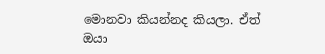මොනවා කියන්නද කියලා. ඒත් ඔයා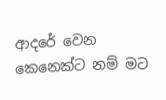ආදරේ වෙන කෙනෙක්ට නම් මට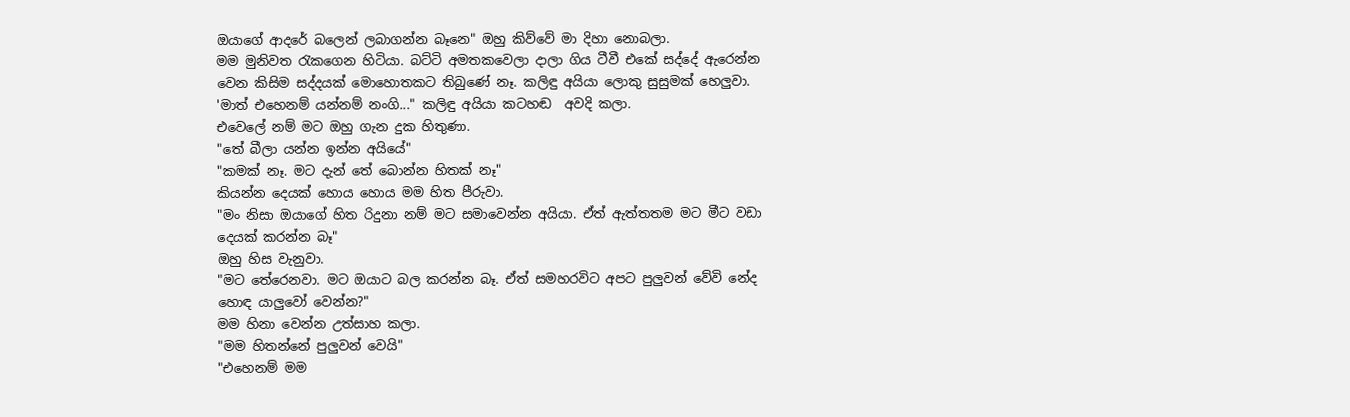ඔයාගේ ආදරේ බලෙන් ලබාගන්න බෑනෙ" ඔහු කිව්වේ මා දිහා නොබලා.
මම මුනිවත රැකගෙන හිටියා. බට්ටි අමතකවෙලා දාලා ගිය ටීවී එකේ සද්දේ ඇරෙන්න වෙන කිසිම සද්දයක් මොහොතකට තිබුණේ නෑ. කලිඳු අයියා ලොකු සුසුමක් හෙලුවා.
'මාත් එහෙනම් යන්නම් නංගි..." කලිඳු අයියා කටහඬ  අවදි කලා.
එවෙලේ නම් මට ඔහු ගැන දුක හිතුණා.
"තේ බීලා යන්න ඉන්න අයියේ"
"කමක් නෑ. මට දැන් තේ බොන්න හිතක් නෑ"
කියන්න දෙයක් හොය හොය මම හිත පීරුවා.
"මං නිසා ඔයාගේ හිත රිදුනා නම් මට සමාවෙන්න අයියා. ඒත් ඇත්තතම මට මීට වඩා දෙයක් කරන්න බෑ"
ඔහු හිස වැනුවා.
"මට තේරෙනවා. මට ඔයාට බල කරන්න බෑ. ඒත් සමහරවිට අපට පුලුවන් වේවි නේද හොඳ යාලුවෝ වෙන්න?"
මම හිනා වෙන්න උත්සාහ කලා.
"මම හිතන්නේ පුලුවන් වෙයි"
"එහෙනම් මම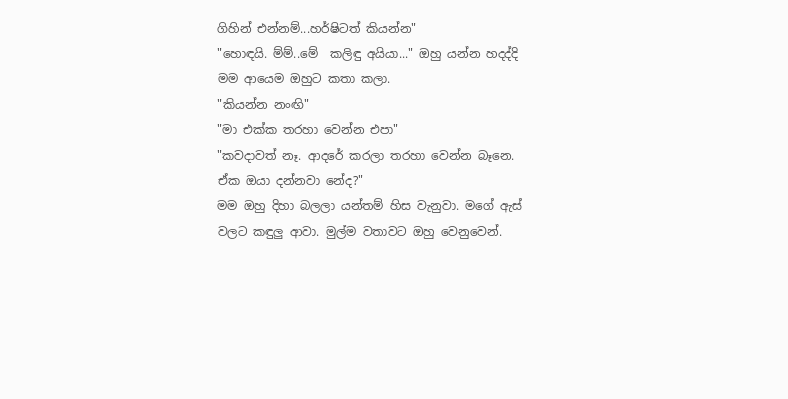ගිහින් එන්නම්...හර්ෂිටත් කියන්න"
"හොඳයි. ම්ම්..මේ  කලිඳු අයියා..." ඔහු යන්න හදද්දි මම ආයෙම ඔහුට කතා කලා.
"කියන්න නංඟි"
"මා එක්ක තරහා වෙන්න එපා"
"කවදාවත් නෑ. ආදරේ කරලා තරහා වෙන්න බෑනෙ. ඒක ඔයා දන්නවා නේද?"
මම ඔහු දිහා බලලා යන්තම් හිස වැනුවා. මගේ ඇස් වලට කඳුලු ආවා. මුල්ම වතාවට ඔහු වෙනුවෙන්.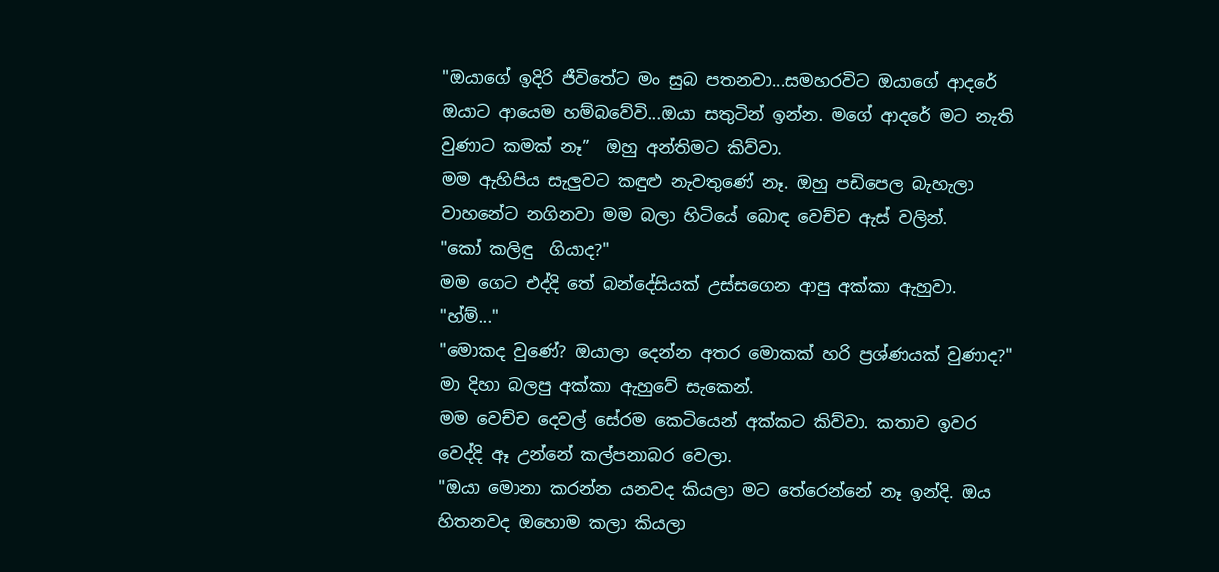"ඔයාගේ ඉදිරි ජීවිතේට මං සුබ පතනවා...සමහරවිට ඔයාගේ ආදරේ ඔයාට ආයෙම හම්බවේවි...ඔයා සතුටින් ඉන්න. මගේ ආදරේ මට නැති වුණාට කමක් නෑ”  ඔහු අන්තිමට කිව්වා.
මම ඇහිපිය සැලුවට කඳුළු නැවතුණේ නෑ. ඔහු පඩිපෙල බැහැලා වාහනේට නගිනවා මම බලා හිටියේ බොඳ වෙච්ච ඇස් වලින්.
"කෝ කලිඳු  ගියාද?"
මම ගෙට එද්දි තේ බන්දේසියක් උස්සගෙන ආපු අක්කා ඇහුවා.
"හ්ම්..."
"මොකද වුණේ? ඔයාලා දෙන්න අතර මොකක් හරි ප්‍රශ්ණයක් වුණාද?" මා දිහා බලපු අක්කා ඇහුවේ සැකෙන්.
මම වෙච්ච දෙවල් සේරම කෙටියෙන් අක්කට කිව්වා. කතාව ඉවර වෙද්දි ඈ උන්නේ කල්පනාබර වෙලා.
"ඔයා මොනා කරන්න යනවද කියලා මට තේරෙන්නේ නෑ ඉන්දි. ඔය හිතනවද ඔහොම කලා කියලා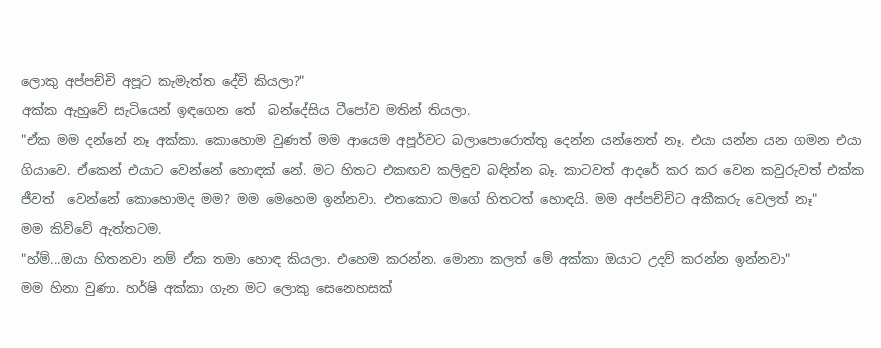ලොකු අප්පච්චි අපූට කැමැත්ත දේවි කියලා?"
අක්ක ඇහුවේ සැටියෙන් ඉඳගෙන තේ  බන්දේසිය ටීපෝව මතින් තියලා.
"ඒක මම දන්නේ නෑ අක්කා. කොහොම වුණත් මම ආයෙම අපූර්වට බලාපොරොත්තු දෙන්න යන්නෙත් නෑ. එයා යන්න යන ගමන එයා ගියාවෙ. ඒකෙන් එයාට වෙන්නේ හොඳක් නේ. මට හිතට එකඟව කලිඳුව බඳින්න බෑ. කාටවත් ආදරේ කර කර වෙන කවුරුවත් එක්ක ජීවත්  වෙන්නේ කොහොමද මම? මම මෙහෙම ඉන්නවා. එතකොට මගේ හිතටත් හොඳයි. මම අප්පච්චිට අකීකරු වෙලත් නෑ"
මම කිව්වේ ඇත්තටම.
"හ්ම්...ඔයා හිතනවා නම් ඒක තමා හොඳ කියලා. එහෙම කරන්න. මොනා කලත් මේ අක්කා ඔයාට උදව් කරන්න ඉන්නවා"
මම හිනා වුණා. හර්ෂි අක්කා ගැන මට ලොකු සෙනෙහසක්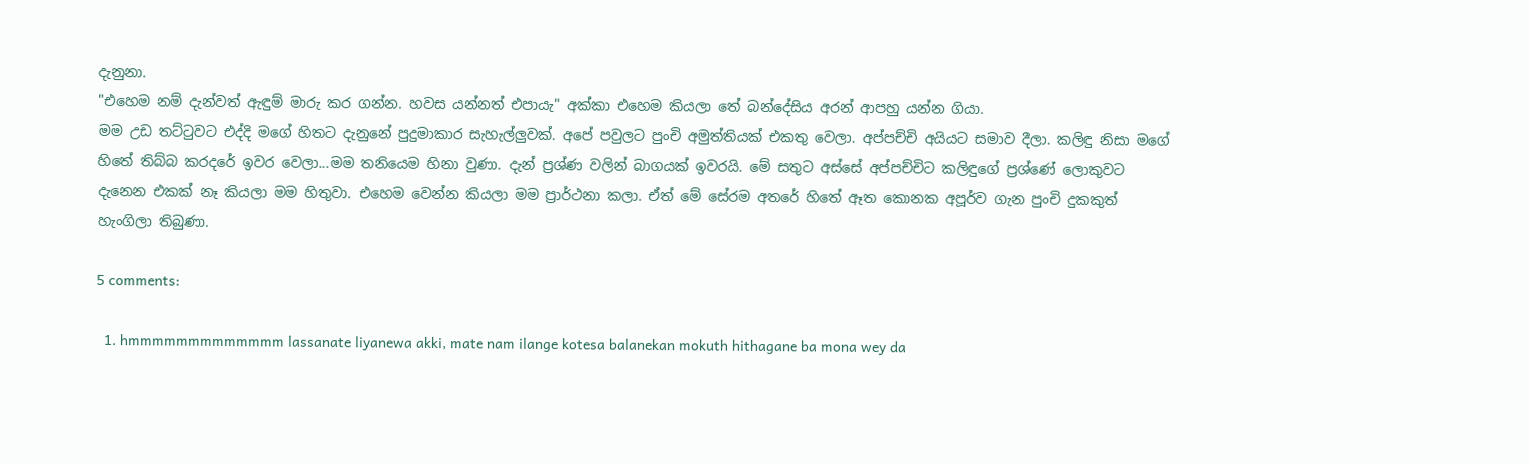දැනුනා.
"එහෙම නම් දැන්වත් ඇඳුම් මාරු කර ගන්න. හවස යන්නත් එපායැ" අක්කා එහෙම කියලා තේ බන්දේසිය අරන් ආපහු යන්න ගියා.
මම උඩ තට්ටුවට එද්දි මගේ හිතට දැනුනේ පුදුමාකාර සැහැල්ලුවක්. අපේ පවුලට පුංචි අමුත්තියක් එකතු වෙලා. අප්පච්චි අයියට සමාව දීලා. කලිඳු නිසා මගේ හිතේ තිබ්බ කරදරේ ඉවර වෙලා...මම තනියෙම හිනා වුණා. දැන් ප්‍රශ්ණ වලින් බාගයක් ඉවරයි. මේ සතුට අස්සේ අප්පච්චිට කලිඳුගේ ප්‍රශ්ණේ ලොකුවට දැනෙන එකක් නෑ කියලා මම හිතුවා. එහෙම වෙන්න කියලා මම ප්‍රාර්ථනා කලා. ඒත් මේ සේරම අතරේ හිතේ ඈත කොනක අපූර්ව ගැන පුංචි දුකකුත් හැංගිලා තිබුණා.

5 comments:

  1. hmmmmmmmmmmmmm lassanate liyanewa akki, mate nam ilange kotesa balanekan mokuth hithagane ba mona wey da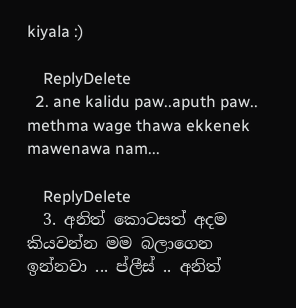kiyala :)

    ReplyDelete
  2. ane kalidu paw..aputh paw.. methma wage thawa ekkenek mawenawa nam...

    ReplyDelete
  3. අනිත් කොටසත් අදම කියවන්න මම බලාගෙන ඉන්නවා ... ප්ලීස් .. අනිත්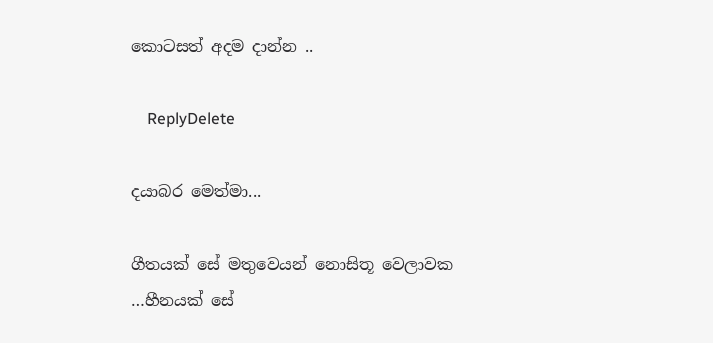කොටසත් අදම දාන්න ..

    ReplyDelete

දයාබර මෙත්මා...

ගීතයක් සේ මතුවෙයන් නොසිතූ වෙලාවක
…හීනයක් සේ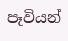පෑවියන්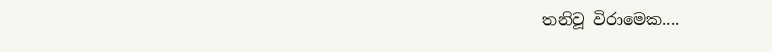තනිවූ විරාමෙක....